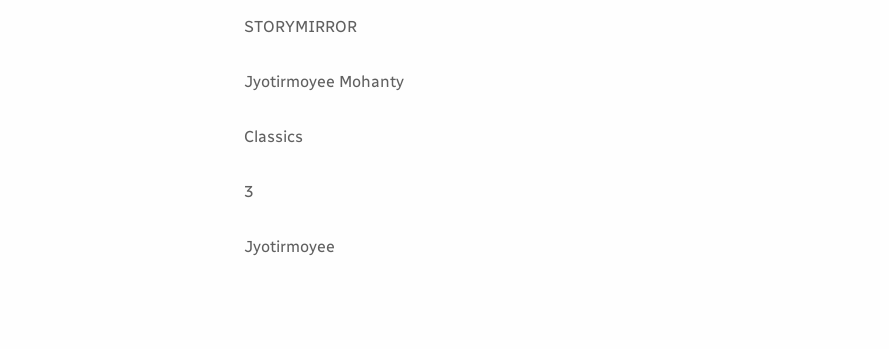STORYMIRROR

Jyotirmoyee Mohanty

Classics

3

Jyotirmoyee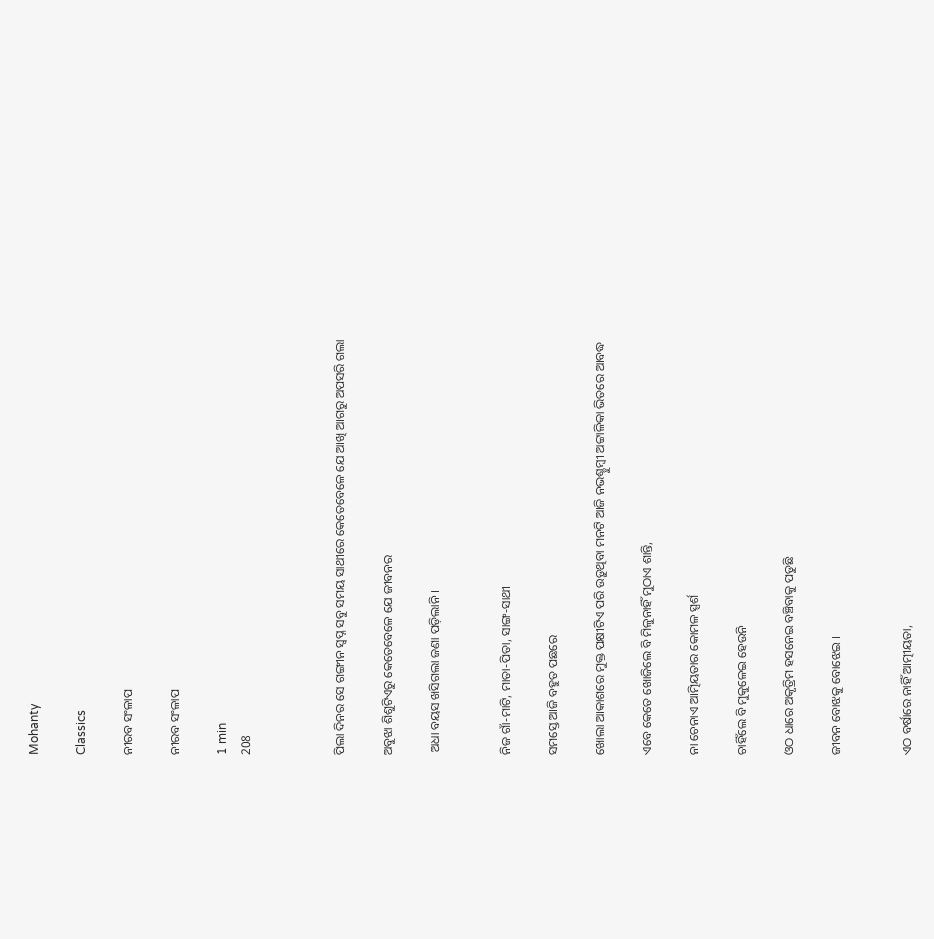Mohanty

Classics

ନୀରବ ସଂଳାପ

ନୀରବ ସଂଳାପ

1 min
208



ପିଲା ଦିନର ସେ ଗଙ୍ଗୀନ ସ୍ବପ୍ନ ସବୁ ସମୟ ସାଥୀରେ କେତେବେଳେ ଯେ ଆଖି ଆଗରୁ ଅପସରି ଗଲା

ଅବୁଝା ଶିଶୁଟିଏରୁ କେତେବେଳେ ଯେ ଜୀବନର

 ଅଧା ବୟସ ଖସିଗଲା ଜଣା ପଡ଼ିଲାନି ।


ନିଜ ଗାଁ-ମାଟି, ମାତା-ପିତା, ସାଙ୍ଗ-ସାଥୀ

ସମସ୍ତେ ଆଜି ବହୁତ ପଛରେ

ଖୋଲା ଆକାଶରେ ମୁକ୍ତ ପକ୍ଷୀଟିଏ ପରି ଉଡ଼ୁଥିବା ମନଟି ଆଜି ନଭଶ୍ଚୁମ୍ବୀ ଅଟ୍ଟାଳିକା ଭିତରେ ଆବଦ୍ଧ

ଏବେ କେତେ ଖୋଜିଲେ ବି ମିଳୁନାହିଁ ମୁଠାଏ ଶାନ୍ତି,

ନା ଚେନାଏ ଆତ୍ମିୟତାର କୋମଳ ସ୍ପର୍ଶ

ଚାହିଁଲେ ବି ମୁକୁଳେଇ ହେଉନି

ଓଠ ଧାରେ ଅକୃତ୍ରିମ ହସନେଇ ବଞ୍ଚିବାକୁ ପଡୁଛି

ଜୀବନ ବୋଝକୁ ବୋଝେଇ ।


ଏଠ ବର୍ଷାରେ ନାହିଁ ଆତ୍ମୀୟତା,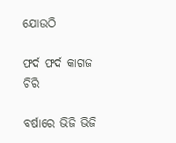ଯୋଉଠି

ଫର୍ଦ ଫର୍ଦ କାଗଜ ଚିରି

ବର୍ଷାରେ ଭିଜି ଭିଜି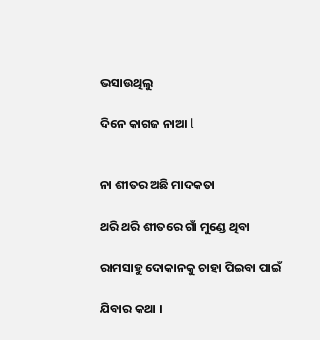ଭସାଉଥିଲୁ

ଦିନେ କାଗଜ ନାଆ l


ନା ଶୀତର ଅଛି ମାଦକତା

ଥରି ଥରି ଶୀତରେ ଗାଁ ମୁଣ୍ଡେ ଥିବା

ରାମସାହୁ ଦୋକାନକୁ ଚାହା ପିଇବା ପାଇଁ

ଯିବାର କଥା ।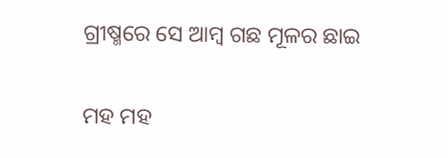ଗ୍ରୀଷ୍ମରେ ସେ ଆମ୍ବ ଗଛ ମୂଳର ଛାଇ

ମହ ମହ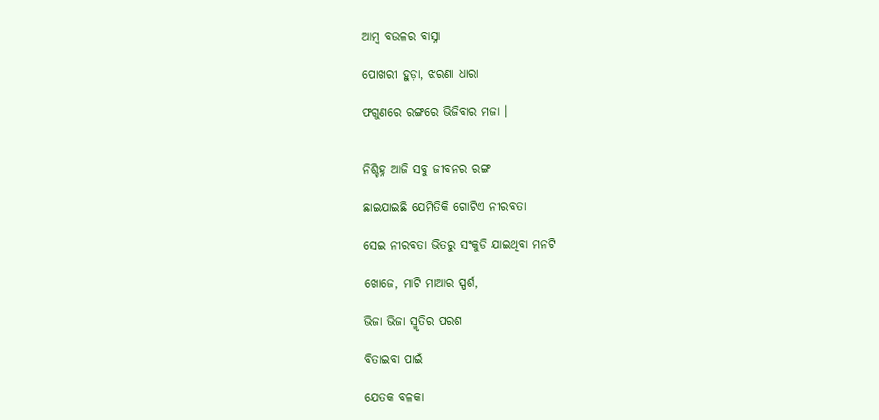ଆମ୍ବ ବଉଳର ବାସ୍ନା

ପୋଖରୀ ହୁଡ଼ା, ଝରଣା ଧାରା

ଫଗୁଣରେ ରଙ୍ଗରେ ଭିଜିବାର ମଜା ।


ନିଶ୍ଚିହ୍ନ ଆଜି ସବୁ ଜୀବନର ରଙ୍ଗ

ଛାଇଯାଇଛି ଯେମିତିକି ଗୋଟିଏ ନୀରବତା

ସେଇ ନୀରବତା ଭିତରୁ ସଂକୁଡି ଯାଇଥିବା ମନଟି

ଖୋଜେ, ମାଟି ମାଆର ସ୍ପର୍ଶ,

ଭିଜା ଭିଜା ସ୍ମୃତିର ପରଶ

ବିତାଇବା ପାଇଁ

ଯେତକ ବଳକା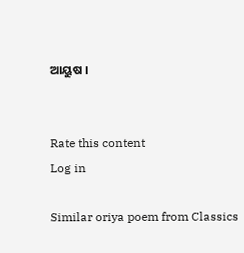ଆୟୁଷ ।


Rate this content
Log in

Similar oriya poem from Classics